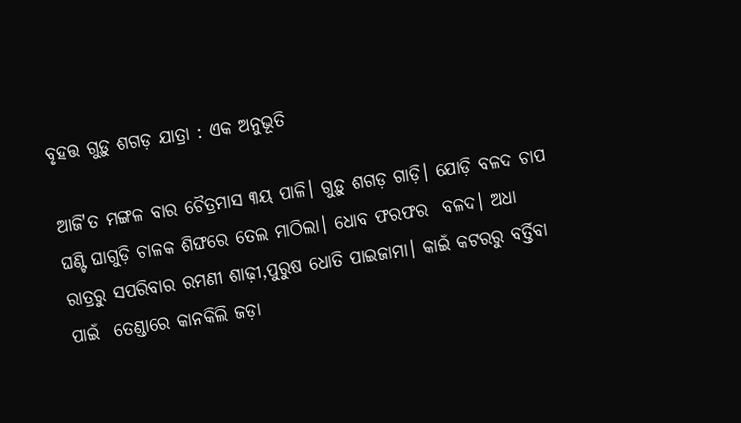ବୃହତ୍ତ ଗୁଡ଼ୁ ଶଗଡ଼ ଯାତ୍ରା : ଏକ ଅନୁଭୂତି

ଆଜି'ତ ମଙ୍ଗଳ ବାର ଚୈତ୍ରମାସ ୩ୟ ପାଳି। ଗୁଡ଼ୁ ଶଗଡ଼ ଗାଡ଼ି। ଯୋଡ଼ି ବଳଦ ଚାପ ଘଣ୍ଟି ଘାଗୁଡ଼ି ଚାଳକ ଶିଙ୍ଘରେ ତେଲ ମାଠିଲା। ଧୋବ ଫରଫର  ବଳଦ। ଅଧା ରାତ୍ରରୁ ସପରିବାର ରମଣୀ ଶାଢ଼ୀ,ପୁରୁଷ ଧୋତି ପାଇଜାମା। କାଇଁ କଟରରୁ ବର୍ତ୍ତିବା ପାଇଁ  ତେଣ୍ଡାରେ କାନକିଲି ଜଡ଼ା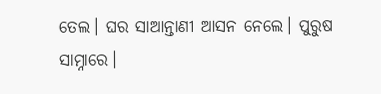ତେଲ। ଘର ସାଆନ୍ତାଣୀ ଆସନ ନେଲେ। ପୁରୁଷ ସାମ୍ନାରେ।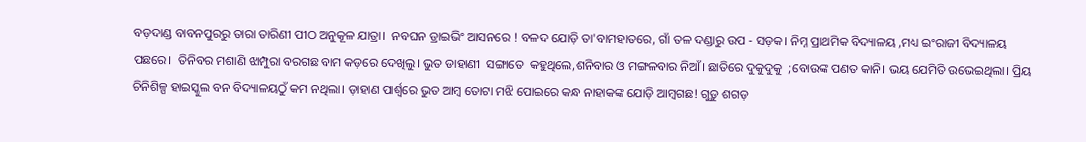ବଡ଼ଦାଣ୍ଡ ବାବନପୁରରୁ ତାରା ତାରିଣୀ ପୀଠ ଅନୁକୂଳ ଯାତ୍ରା।  ନବଘନ ଡ୍ରାଇଭିଂ ଆସନରେ ! ବଳଦ ଯୋଡ଼ି ତା'ବାମହାତରେ, ଗାଁ ତଳ ଦଣ୍ଡାରୁ ଉପ - ସଡ଼କ। ନିମ୍ନ ପ୍ରାଥମିକ ବିଦ୍ୟାଳୟ ,ମଧ୍ୟ ଇଂରାଜୀ ବିଦ୍ୟାଳୟ ପଛରେ।  ତିନିବର ମଶାଣି ଝାମ୍ପୁରା ବରଗଛ ବାମ କଡ଼ରେ ଦେଖିଲୁ। ଭୁତ ଡାହାଣୀ  ସଙ୍ଗାତେ  କହୁଥିଲେ,ଶନିବାର ଓ ମଙ୍ଗଳବାର ନିଆଁ। ଛାତିରେ ଦୁକୁଦୁକୁ  ;ବୋଉଙ୍କ ପଣତ କାନି। ଭୟ ଯେମିତି ଉଭେଇଥିଲା। ପ୍ରିୟ ଚିନିଶିଳ୍ପ ହାଇସ୍କୁଲ ବନ ବିଦ୍ୟାଳୟଠୁଁ କମ ନଥିଲା। ଡ଼ାହାଣ ପାର୍ଶ୍ୱରେ ଭୁତ ଆମ୍ବ ତୋଟା ମଝି ପୋଇରେ କନ୍ଧ ନାହାକଙ୍କ ଯୋଡ଼ି ଆମ୍ବଗଛ! ଗୁଡ଼ୁ ଶଗଡ଼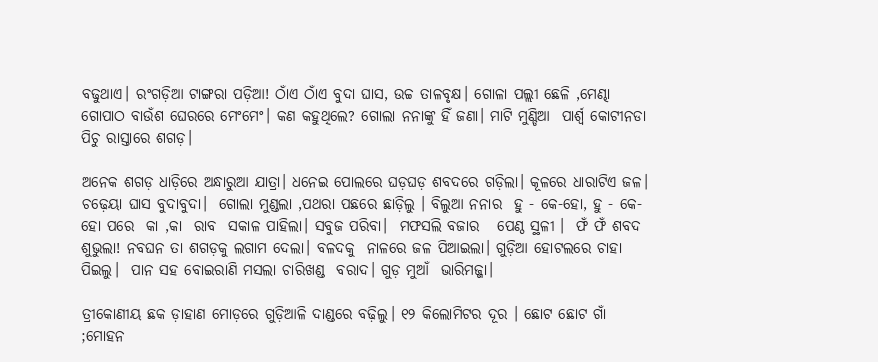ବଢୁଥାଏ। ରଂଗଡ଼ିଆ ଟାଙ୍ଗରା ପଡ଼ିଆ! ଠାଁଏ ଠାଁଏ ବୁଦା ଘାସ, ଉଚ୍ଚ ତାଳବୃକ୍ଷ। ଗୋଳା ପଲ୍ଲୀ ଛେଳି ,ମେଣ୍ଢା  ଗୋପାଠ ବାଉଁଶ ଘେରରେ ମେଂମେଂ। କଣ କହୁଥିଲେ? ଗୋଲା ନନାଙ୍କୁ ହିଁ ଜଣା। ମାଟି ମୁଣ୍ଡିଆ  ପାର୍ଶ୍ୱ କୋଟୀନଡା  ପିଚୁ ରାସ୍ତାରେ ଶଗଡ଼।

ଅନେକ ଶଗଡ଼ ଧାଡ଼ିରେ ଅନ୍ଧାରୁଆ ଯାତ୍ରା। ଧନେଇ ପୋଲରେ ଘଡ଼ଘଡ଼ ଶବଦରେ ଗଡ଼ିଲା। କୂଳରେ ଧାରାଟିଏ ଜଳ।   ଚଢ଼େୟା ଘାସ ବୁଦାବୁଦା।  ଗୋଲା ମୁଣ୍ଡଲା ,ପଥରା ପଛରେ ଛାଡ଼ିଲୁ । ବିଲୁଆ ନନାର  ହୁ - କେ-ହୋ, ହୁ - କେ-ହୋ ପରେ  କା ,କା  ରାବ  ସକାଳ ପାହିଲା। ସବୁଜ ପରିବା।  ମଫସଲି ବଜାର   ପେଣ୍ଠ ସ୍ଥଳୀ ।  ଫଁ ଫଁ ଶବଦ  ଶୁଭୁଲା! ନବଘନ ତା ଶଗଡ଼କୁ ଲଗାମ ଦେଲା। ବଳଦକୁ  ନାଳରେ ଜଳ ପିଆଇଲା। ଗୁଡ଼ିଆ ହୋଟଲରେ ଚାହା ପିଇଲୁ।  ପାନ ସହ ବୋଇରାଣି ମସଲା ଚାରିଖଣ୍ଡ  ବରାଦ। ଗୁଡ଼ ମୁଆଁ  ଭାରିମଜ୍ଜା।

ତ୍ରୀକୋଣୀୟ ଛକ ଡ଼ାହାଣ ମୋଡ଼ରେ ଗୁଡ଼ିଆଳି ଦାଣ୍ଡରେ ବଢ଼ିଲୁ। ୧୨ କିଲୋମିଟର ଦୂର । ଛୋଟ ଛୋଟ ଗାଁ ;ମୋହନ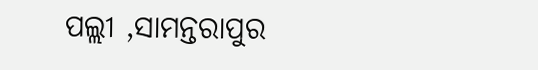ପଲ୍ଲୀ ,ସାମନ୍ତରାପୁର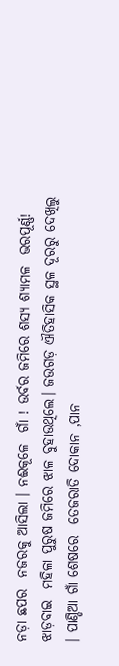ନଡ଼ା ଛପର  ନଜରକୁ ଆସିଲା । ନଈକୂଳେ  ଗାଁ ! ଉର୍ବର ଜମିରେ ଶସ୍ୟ ଶ୍ୟାମଳ  ଭରପୂର୍ଣ୍ଣ! ଝାଡ଼ବାଇ  ମହିଳା ପୁରୁଷ ଜମିରେ ଝାଳ ବୁହାଉଥିଲେ। ଜଉଗଡ଼ ଐତିହାସିକ ସ୍ଥଳ ଦୂରରୁ ଦେଖିଲୁ । ପାଣ୍ଡିଆ ଗାଁ ଶେଷରେ  ତେଜରାତି ଦୋକାନ ,ପାନ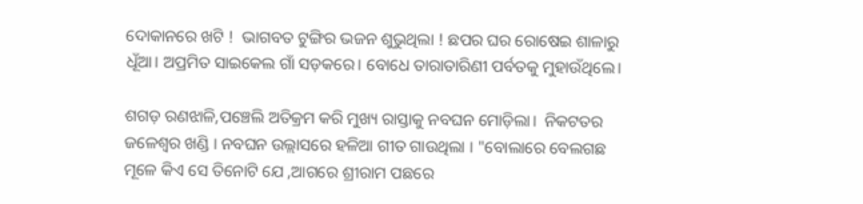ଦୋକାନରେ ଖଟି !  ଭାଗବତ ଟୁଙ୍ଗିର ଭଜନ ଶୁଭୁଥିଲା ! ଛପର ଘର ରୋଷେଇ ଶାଳାରୁ   ଧୂଁଆ। ଅପ୍ରମିତ ସାଇକେଲ ଗାଁ ସଡ଼କରେ। ବୋଧେ ତାରାତାରିଣୀ ପର୍ବତକୁ ମୁହାଉଁଥିଲେ।

ଶଗଡ଼ ରଣଝାଳି,ପଞ୍ଚେଲି ଅତିକ୍ରମ କରି ମୁଖ୍ୟ ରାସ୍ତାକୁ ନବଘନ ମୋଡ଼ିଲା।  ନିକଟତର ଜଳେଶ୍ୱର ଖଣ୍ଡି । ନବଘନ ଉଲ୍ଲାସରେ ହଳିଆ ଗୀତ ଗାଉଥିଲା । "ବୋଲାରେ ବେଲଗଛ ମୂଳେ କିଏ ସେ ତିନୋଟି ଯେ ,ଆଗରେ ଶ୍ରୀରାମ ପଛରେ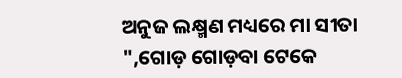ଅନୁଜ ଲକ୍ଷ୍ମଣ ମଧ୍ୟରେ ମା ସୀତା ",ଗୋଡ଼ ଗୋଡ଼ବା ଟେକେ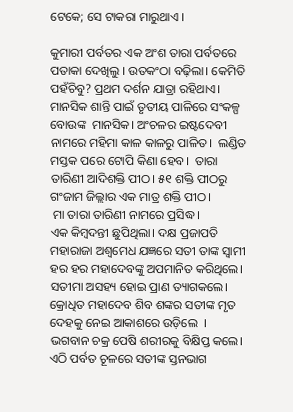ଟେକେ; ସେ ଟାକରା ମାରୁଥାଏ ।

କୁମାରୀ ପର୍ବତର ଏକ ଅଂଶ ତାରା ପର୍ବତରେ ପତାକା ଦେଖିଲୁ । ଉତକଂଠା ବଢ଼ିଲା। କେମିତି ପହଁଚିବୁ? ପ୍ରଥମ ଦର୍ଶନ ଯାତ୍ରା ରହିଥାଏ। ମାନସିକ ଶାନ୍ତି ପାଇଁ ତୃତୀୟ ପାଳିରେ ସଂକଳ୍ପ ବୋଉଙ୍କ  ମାନସିକ। ଅଂଚଳର ଇଷ୍ଟଦେବୀ ନାମରେ ମହିମା କାଳ କାଳରୁ ପାଳିତ।  ଲଣ୍ଡିତ ମସ୍ତକ ପରେ ଟୋପି କିଣା ହେବ।  ତାରା ତାରିଣୀ ଆଦିଶକ୍ତି ପୀଠ। ୫୧ ଶକ୍ତି ପୀଠରୁ ଗଂଜାମ ଜିଲ୍ଲାର ଏକ ମାତ୍ର ଶକ୍ତି ପୀଠ।
 ମା ତାରା ତାରିଣୀ ନାମରେ ପ୍ରସିଦ୍ଧ ।
ଏକ କିମ୍ବଦନ୍ତୀ ଛୁପିଥିଲା। ଦକ୍ଷ ପ୍ରଜାପତି ମହାରାଜା ଅଶ୍ୱମେଧ ଯଜ୍ଞରେ ସତୀ ତାଙ୍କ ସ୍ୱାମୀ ହର ହର ମହାଦେବଙ୍କୁ ଅପମାନିତ କରିଥିଲେ। ସତୀମା ଅସହ୍ୟ ହୋଇ ପ୍ରାଣ ତ୍ୟାଗକଲେ।
କ୍ରୋଧିତ ମହାଦେବ ଶିବ ଶଙ୍କର ସତୀଙ୍କ ମୃତ ଦେହକୁ ନେଇ ଆକାଶରେ ଉଡ଼ିଲେ  । ଭଗବାନ ଚକ୍ର ପେଷି ଶରୀରକୁ ବିକ୍ଷିପ୍ତ କଲେ। ଏଠି ପର୍ବତ ଚୂଳରେ ସତୀଙ୍କ ସ୍ତନଭାଗ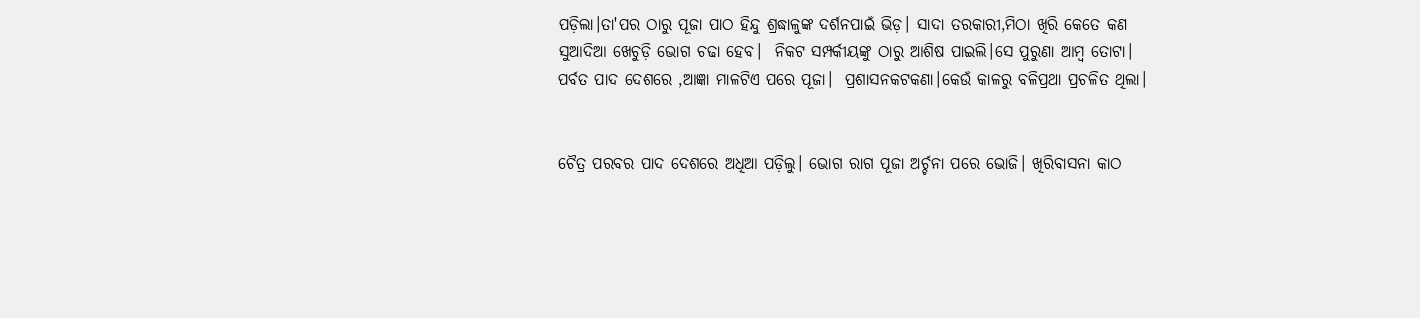ପଡ଼ିଲା।ତା'ପର ଠାରୁ ପୂଜା ପାଠ ହିନ୍ଦୁ ଶ୍ରଦ୍ଧାଳୁଙ୍କ ଦର୍ଶନପାଇଁ ଭିଡ଼। ସାଦା ତରକାରୀ,ମିଠା ଖିରି କେତେ କଣ ସୁଆଦିଆ ଖେଚୁଡ଼ି ଭୋଗ ଚଢା ହେବ।  ନିକଟ ସମ୍ପର୍କୀୟଙ୍କୁ ଠାରୁ ଆଶିଷ ପାଇଲି।ସେ ପୁରୁଣା ଆମ୍ବ ତୋଟା। ପର୍ବତ ପାଦ ଦେଶରେ ,ଆଜ୍ଞା ମାଳଟିଏ ପରେ ପୂଜା।  ପ୍ରଶାସନକଟକଣା।କେଉଁ କାଳରୁ ବଳିପ୍ରଥା ପ୍ରଚଳିତ ଥିଲା।


ଚୈତ୍ର ପରବର ପାଦ ଦେଶରେ ଅଧିଆ ପଡ଼ିଲୁ। ଭୋଗ ରାଗ ପୂଜା ଅର୍ଚ୍ଚନା ପରେ ଭୋଜି। ଖିରିବାସନା କାଠ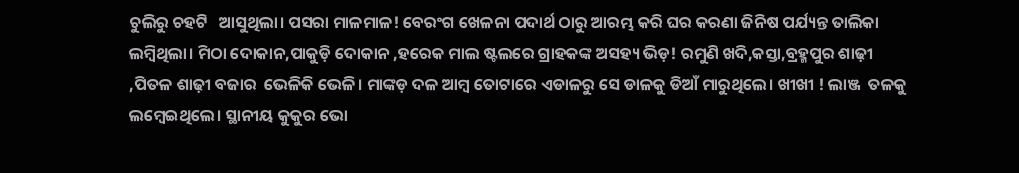ଚୁଲିରୁ ଚହଟି   ଆସୁଥିଲା। ପସରା ମାଳମାଳ! ବେରଂଗ ଖେଳନା ପଦାର୍ଥ ଠାରୁ ଆରମ୍ଭ କରି ଘର କରଣା ଜିନିଷ ପର୍ଯ୍ୟନ୍ତ ତାଲିକା ଲମ୍ବିଥିଲା। ମିଠା ଦୋକାନ,ପାକୁଡ଼ି ଦୋକାନ ,ହରେକ ମାଲ ଷ୍ଟଲରେ ଗ୍ରାହକଙ୍କ ଅସହ୍ୟ ଭିଡ଼! ରମୁଣି ଖଦି,କସ୍ତା,ବ୍ରହ୍ମପୁର ଶାଢ଼ୀ ,ପିତଳ ଶାଢ଼ୀ ବଜାର  ଭେଳିକି ଭେଳି। ମାଙ୍କଡ଼ ଦଳ ଆମ୍ବ ତୋଟାରେ ଏଡାଳରୁ ସେ ଡାଳକୁ ଡିଆଁ ମାରୁଥିଲେ। ଖୀଖୀ ! ଲାଞ୍ଜ  ତଳକୁ ଲମ୍ବେଇଥିଲେ। ସ୍ଥାନୀୟ କୁକୁର ଭୋ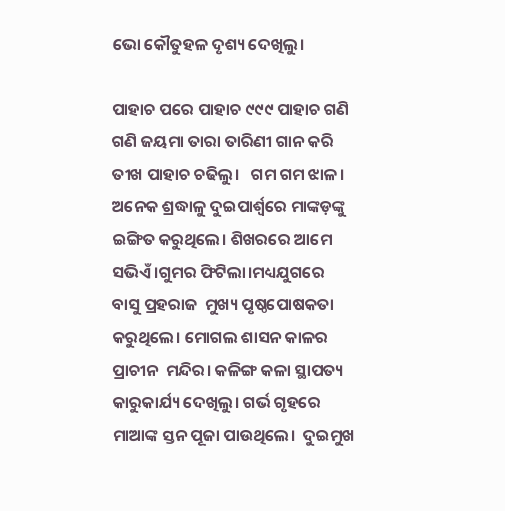ଭୋ କୌତୁହଳ ଦୃଶ୍ୟ ଦେଖିଲୁ।

ପାହାଚ ପରେ ପାହାଚ ୯୯୯ ପାହାଚ ଗଣି ଗଣି ଜୟମା ତାରା ତାରିଣୀ ଗାନ କରି ତୀଖ ପାହାଚ ଚଢିଲୁ।   ଗମ ଗମ ଝାଳ।  ଅନେକ ଶ୍ରଦ୍ଧାଳୁ ଦୁଇପାର୍ଶ୍ୱରେ ମାଙ୍କଡ଼ଙ୍କୁ ଇଙ୍ଗିତ କରୁଥିଲେ। ଶିଖରରେ ଆମେ ସଭିଏଁ।ଗୁମର ଫିଟିଲା।ମଧ୍ୟଯୁଗରେ ବାସୁ ପ୍ରହରାଜ  ମୁଖ୍ୟ ପୃଷ୍ଠପୋଷକତା କରୁଥିଲେ। ମୋଗଲ ଶାସନ କାଳର ପ୍ରାଚୀନ  ମନ୍ଦିର। କଳିଙ୍ଗ କଳା ସ୍ଥାପତ୍ୟ କାରୁକାର୍ଯ୍ୟ ଦେଖିଲୁ। ଗର୍ଭ ଗୃହରେ ମାଆଙ୍କ ସ୍ତନ ପୂଜା ପାଉଥିଲେ।  ଦୁଇମୁଖ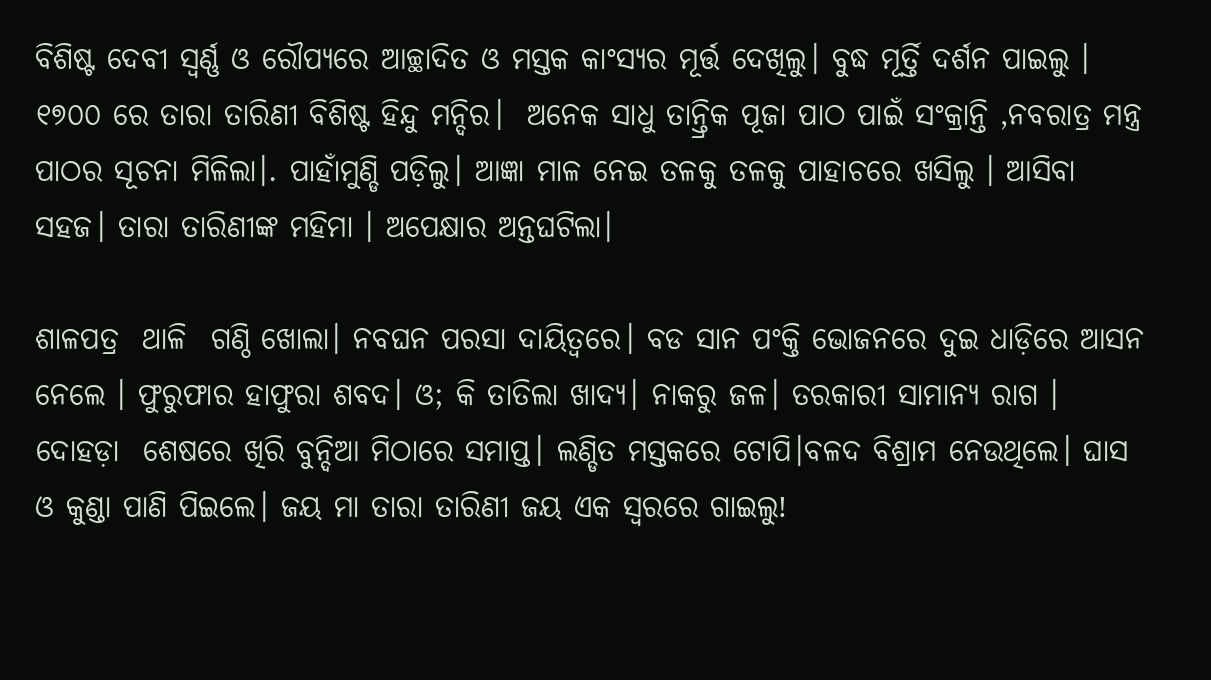ବିଶିଷ୍ଟ ଦେବୀ ସ୍ବର୍ଣ୍ଣ ଓ ରୌପ୍ୟରେ ଆଚ୍ଛାଦିତ ଓ ମସ୍ତକ କାଂସ୍ୟର ମୂର୍ତ୍ତ ଦେଖିଲୁ। ବୁଦ୍ଧ ମୂର୍ତ୍ତି ଦର୍ଶନ ପାଇଲୁ । ୧୭୦୦ ରେ ତାରା ତାରିଣୀ ବିଶିଷ୍ଟ ହିନ୍ଦୁ ମନ୍ଦିର।  ଅନେକ ସାଧୁ ତାନ୍ତ୍ରିକ ପୂଜା ପାଠ ପାଇଁ ସଂକ୍ରାନ୍ତି ,ନବରାତ୍ର ମନ୍ତ୍ର ପାଠର ସୂଚନା ମିଳିଲା।. ପାହାଁମୁଣ୍ଡି ପଡ଼ିଲୁ। ଆଜ୍ଞା ମାଳ ନେଇ ତଳକୁ ତଳକୁ ପାହାଚରେ ଖସିଲୁ । ଆସିବା ସହଜ। ତାରା ତାରିଣୀଙ୍କ ମହିମା । ଅପେକ୍ଷାର ଅନ୍ତଘଟିଲା।

ଶାଳପତ୍ର  ଥାଳି  ଗଣ୍ଠି ଖୋଲା। ନବଘନ ପରସା ଦାୟିତ୍ୱରେ। ବଡ ସାନ ପଂକ୍ତି ଭୋଜନରେ ଦୁଇ ଧାଡ଼ିରେ ଆସନ ନେଲେ । ଫୁରୁଫାର ହାଫୁରା ଶବଦ। ଓ; କି ତାତିଲା ଖାଦ୍ୟ। ନାକରୁ ଜଳ। ତରକାରୀ ସାମାନ୍ୟ ରାଗ । ଦୋହଡ଼ା  ଶେଷରେ ଖିରି ବୁନ୍ଦିଆ ମିଠାରେ ସମାପ୍ତ। ଲଣ୍ଡିତ ମସ୍ତକରେ ଟୋପି।ବଳଦ ବିଶ୍ରାମ ନେଉଥିଲେ। ଘାସ ଓ କୁଣ୍ଡା ପାଣି ପିଇଲେ। ଜୟ ମା ତାରା ତାରିଣୀ ଜୟ ଏକ ସ୍ୱରରେ ଗାଇଲୁ!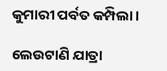କୁମାରୀ ପର୍ବତ କମ୍ପିଲା।

ଲେଉଟାଣି ଯାତ୍ରା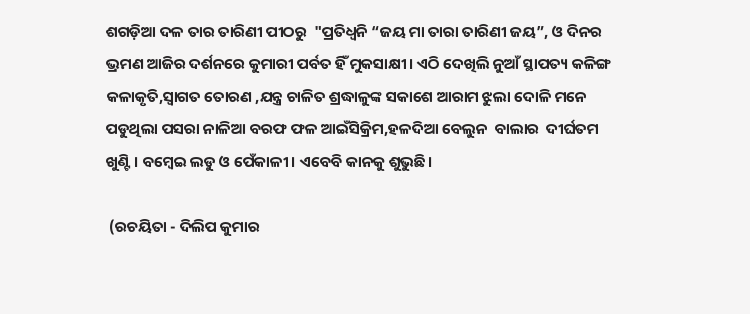ଶଗଡ଼ିଆ ଦଳ ତାର ତାରିଣୀ ପୀଠରୁ  "ପ୍ରତିଧ୍ୱନି “ଜୟ ମା ତାରା ତାରିଣୀ ଜୟ”, ଓ ଦିନର ଭ୍ରମଣ ଆଜିର ଦର୍ଶନରେ କୁମାରୀ ପର୍ବତ ହିଁ ମୁକସାକ୍ଷୀ। ଏଠି ଦେଖିଲି ନୁଆଁ ସ୍ଥାପତ୍ୟ କଳିଙ୍ଗ କଳାକୃତି,ସ୍ୱାଗତ ତୋରଣ ,ଯନ୍ତ୍ର ଚାଳିତ ଶ୍ରଦ୍ଧାଳୁଙ୍କ ସକାଶେ ଆରାମ ଝୁଲା ଦୋଳି ମନେ ପଡୁଥିଲା ପସରା ନାଳିଆ ବରଫ ଫଳ ଆଇଁସିକ୍ରିମ,ହଳଦିଆ ବେଲୁନ  ବାଲାର  ଦୀର୍ଘତମ ଖୁଣ୍ଟି। ବମ୍ବେଇ ଲଡୁ ଓ ପେଁକାଳୀ। ଏବେବି କାନକୁ ଶୁଭୁଛି।

 (ରଚୟିତା - ଦିଲିପ କୁମାର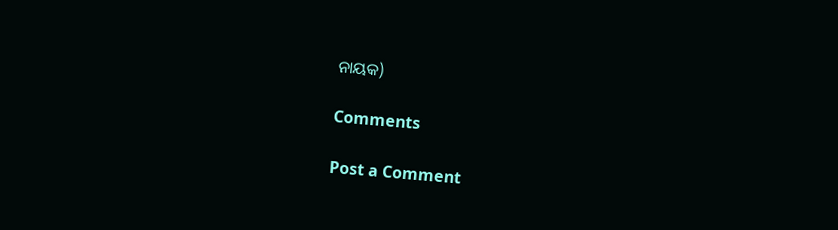ନାୟକ)

Comments

Post a Comment